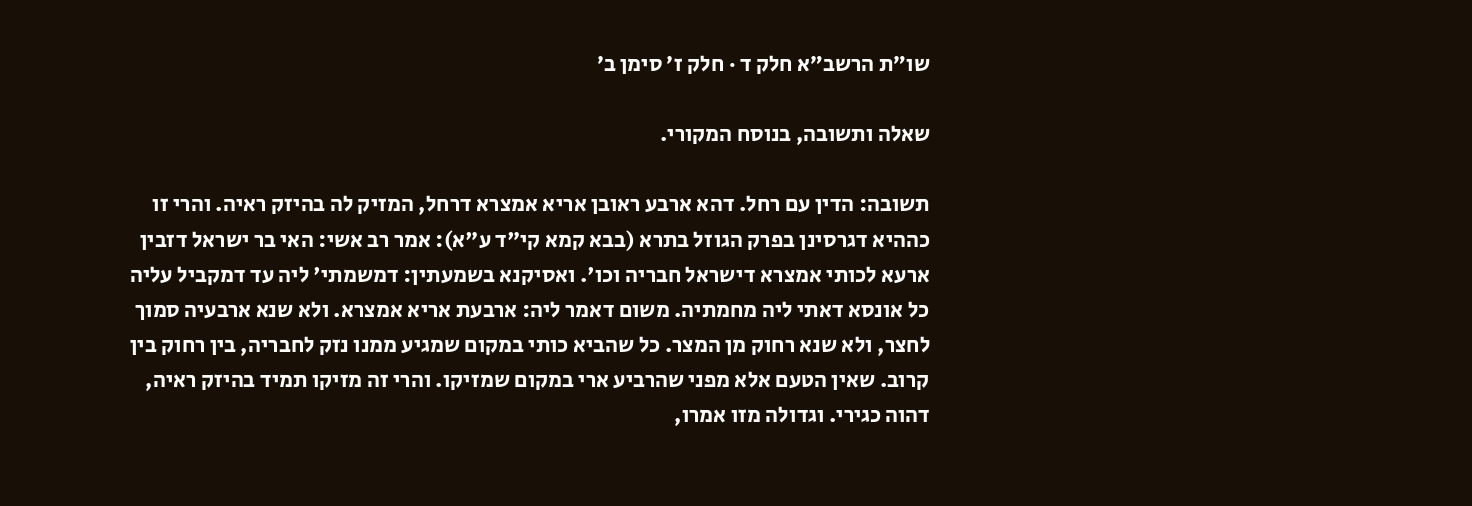שו״ת הרשב״א חלק ד · חלק ז׳ סימן ב׳

שאלה ותשובה, בנוסח המקורי.

תשובה: הדין עם רחל. דהא ארבע ראובן אריא אמצרא דרחל, המזיק לה בהיזק ראיה. והרי זו כההיא דגרסינן בפרק הגוזל בתרא (בבא קמא קי"ד ע"א): אמר רב אשי: האי בר ישראל דזבין ארעא לכותי אמצרא דישראל חבריה וכו'. ואסיקנא בשמעתין: דמשמתי' ליה עד דמקביל עליה כל אונסא דאתי ליה מחמתיה. משום דאמר ליה: ארבעת אריא אמצרא. ולא שנא ארבעיה סמוך לחצר, ולא שנא רחוק מן המצר. כל שהביא כותי במקום שמגיע ממנו נזק לחבריה, בין רחוק בין קרוב. שאין הטעם אלא מפני שהרביע ארי במקום שמזיקו. והרי זה מזיקו תמיד בהיזק ראיה, דהוה כגירי. וגדולה מזו אמרו,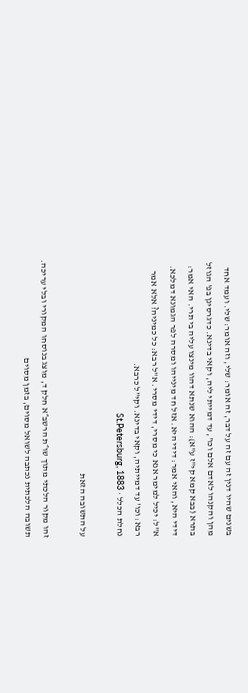בשנים שהיו דנין זה עם זה על דבר, זה אומר: שלי, וזה אומר: שלי. ועמד אחד מהן והקנהו לאדם אלם וכו', עד דמייתי ליה, וקאי בדינא. כדגרסינן בפ' הגוזל בתרא (בבא קמא קי"ז ע"א): ההוא שנתא דהוו מינצו עליה בי תרי. האי אמר: דידי היא, והאי אמר: דידי היא. אזל חד מינייהו ומסרה לפר הגמונא דמלכא. א"ל: יכיל למימר אנא כי מסרי, דידי מסרי. א"ל רבא: כל כמיניה? אלא אמר רבא: וכו' עד דמייתיה, וקאי בדינא. וקי"ל כרבא.
נחלת הכלל · St.Petersburg, 1883

על התשובה הזאת

זהו מקור הלכתי מתוך שו״ת הרשב״א חלק ד, מוצג בנוסחו המקורי ובלי עריכה. תשובה הלכתית נכתבה לשואל מסוים, בזמן מסוים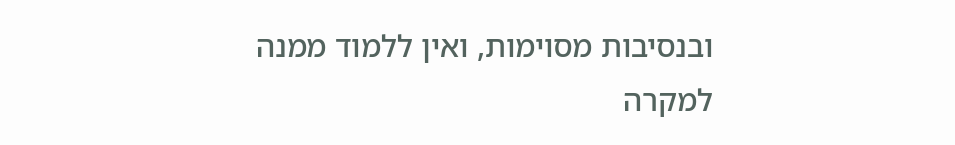ובנסיבות מסוימות, ואין ללמוד ממנה למקרה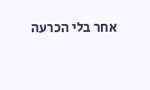אחר בלי הכרעה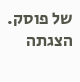של פוסק. הצגתה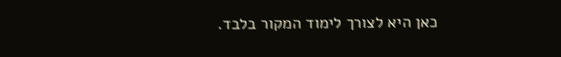כאן היא לצורך לימוד המקור בלבד.